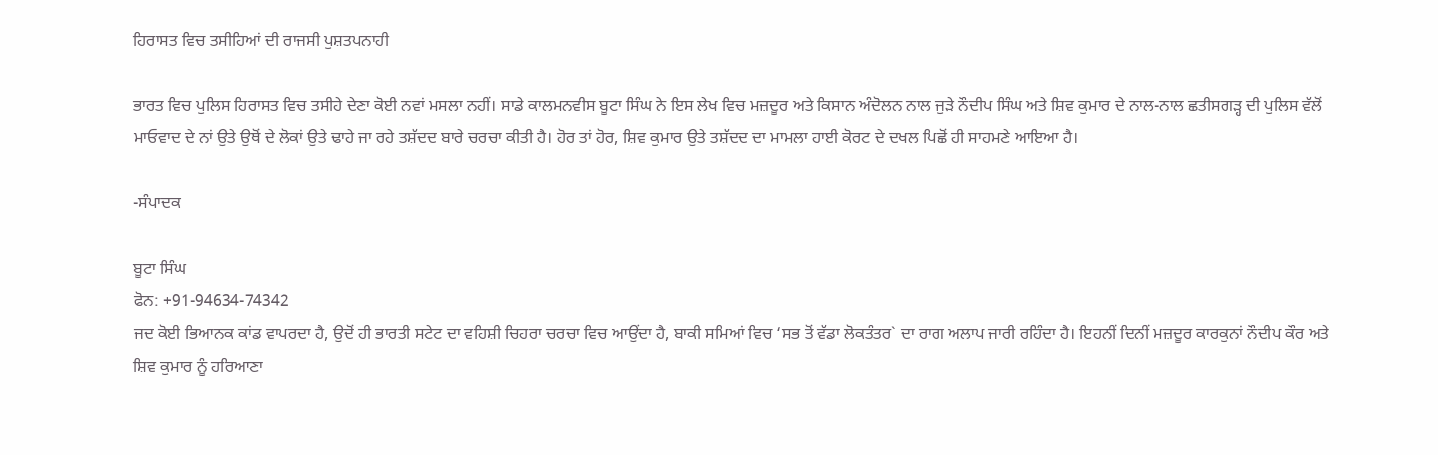ਹਿਰਾਸਤ ਵਿਚ ਤਸੀਹਿਆਂ ਦੀ ਰਾਜਸੀ ਪੁਸ਼ਤਪਨਾਹੀ

ਭਾਰਤ ਵਿਚ ਪੁਲਿਸ ਹਿਰਾਸਤ ਵਿਚ ਤਸੀਹੇ ਦੇਣਾ ਕੋਈ ਨਵਾਂ ਮਸਲਾ ਨਹੀਂ। ਸਾਡੇ ਕਾਲਮਨਵੀਸ ਬੂਟਾ ਸਿੰਘ ਨੇ ਇਸ ਲੇਖ ਵਿਚ ਮਜ਼ਦੂਰ ਅਤੇ ਕਿਸਾਨ ਅੰਦੋਲਨ ਨਾਲ ਜੁੜੇ ਨੌਦੀਪ ਸਿੰਘ ਅਤੇ ਸ਼ਿਵ ਕੁਮਾਰ ਦੇ ਨਾਲ-ਨਾਲ ਛਤੀਸਗੜ੍ਹ ਦੀ ਪੁਲਿਸ ਵੱਲੋਂ ਮਾਓਵਾਦ ਦੇ ਨਾਂ ਉਤੇ ਉਥੋਂ ਦੇ ਲੋਕਾਂ ਉਤੇ ਢਾਹੇ ਜਾ ਰਹੇ ਤਸ਼ੱਦਦ ਬਾਰੇ ਚਰਚਾ ਕੀਤੀ ਹੈ। ਹੋਰ ਤਾਂ ਹੋਰ, ਸ਼ਿਵ ਕੁਮਾਰ ਉਤੇ ਤਸ਼ੱਦਦ ਦਾ ਮਾਮਲਾ ਹਾਈ ਕੋਰਟ ਦੇ ਦਖਲ ਪਿਛੋਂ ਹੀ ਸਾਹਮਣੇ ਆਇਆ ਹੈ।

-ਸੰਪਾਦਕ

ਬੂਟਾ ਸਿੰਘ
ਫੋਨ: +91-94634-74342
ਜਦ ਕੋਈ ਭਿਆਨਕ ਕਾਂਡ ਵਾਪਰਦਾ ਹੈ, ਉਦੋਂ ਹੀ ਭਾਰਤੀ ਸਟੇਟ ਦਾ ਵਹਿਸ਼ੀ ਚਿਹਰਾ ਚਰਚਾ ਵਿਚ ਆਉਂਦਾ ਹੈ, ਬਾਕੀ ਸਮਿਆਂ ਵਿਚ ‘ਸਭ ਤੋਂ ਵੱਡਾ ਲੋਕਤੰਤਰ` ਦਾ ਰਾਗ ਅਲਾਪ ਜਾਰੀ ਰਹਿੰਦਾ ਹੈ। ਇਹਨੀਂ ਦਿਨੀਂ ਮਜ਼ਦੂਰ ਕਾਰਕੁਨਾਂ ਨੌਦੀਪ ਕੌਰ ਅਤੇ ਸ਼ਿਵ ਕੁਮਾਰ ਨੂੰ ਹਰਿਆਣਾ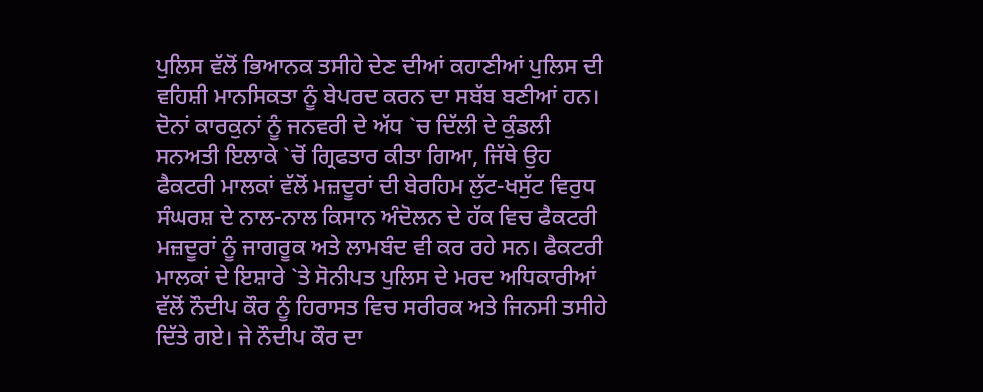ਪੁਲਿਸ ਵੱਲੋਂ ਭਿਆਨਕ ਤਸੀਹੇ ਦੇਣ ਦੀਆਂ ਕਹਾਣੀਆਂ ਪੁਲਿਸ ਦੀ ਵਹਿਸ਼ੀ ਮਾਨਸਿਕਤਾ ਨੂੰ ਬੇਪਰਦ ਕਰਨ ਦਾ ਸਬੱਬ ਬਣੀਆਂ ਹਨ।
ਦੋਨਾਂ ਕਾਰਕੁਨਾਂ ਨੂੰ ਜਨਵਰੀ ਦੇ ਅੱਧ `ਚ ਦਿੱਲੀ ਦੇ ਕੁੰਡਲੀ ਸਨਅਤੀ ਇਲਾਕੇ `ਚੋਂ ਗ੍ਰਿਫਤਾਰ ਕੀਤਾ ਗਿਆ, ਜਿੱਥੇ ਉਹ ਫੈਕਟਰੀ ਮਾਲਕਾਂ ਵੱਲੋਂ ਮਜ਼ਦੂਰਾਂ ਦੀ ਬੇਰਹਿਮ ਲੁੱਟ-ਖਸੁੱਟ ਵਿਰੁਧ ਸੰਘਰਸ਼ ਦੇ ਨਾਲ-ਨਾਲ ਕਿਸਾਨ ਅੰਦੋਲਨ ਦੇ ਹੱਕ ਵਿਚ ਫੈਕਟਰੀ ਮਜ਼ਦੂਰਾਂ ਨੂੰ ਜਾਗਰੂਕ ਅਤੇ ਲਾਮਬੰਦ ਵੀ ਕਰ ਰਹੇ ਸਨ। ਫੈਕਟਰੀ ਮਾਲਕਾਂ ਦੇ ਇਸ਼ਾਰੇ `ਤੇ ਸੋਨੀਪਤ ਪੁਲਿਸ ਦੇ ਮਰਦ ਅਧਿਕਾਰੀਆਂ ਵੱਲੋਂ ਨੌਦੀਪ ਕੌਰ ਨੂੰ ਹਿਰਾਸਤ ਵਿਚ ਸਰੀਰਕ ਅਤੇ ਜਿਨਸੀ ਤਸੀਹੇ ਦਿੱਤੇ ਗਏ। ਜੇ ਨੌਦੀਪ ਕੌਰ ਦਾ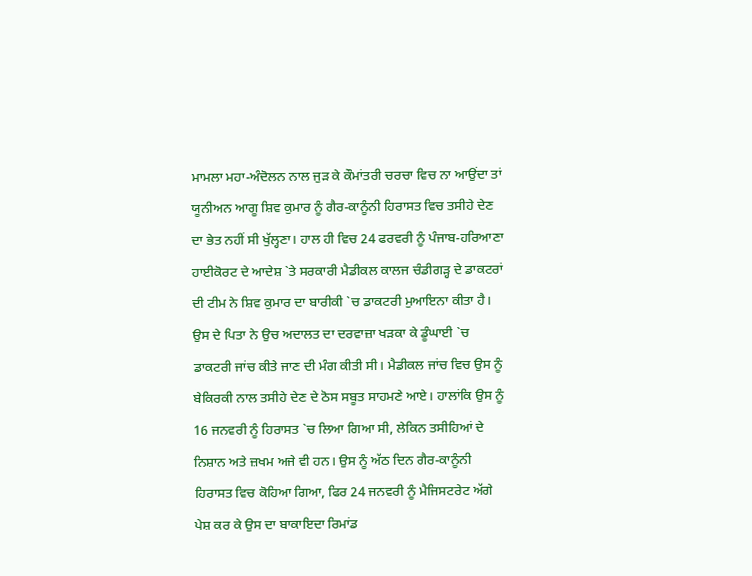ਮਾਮਲਾ ਮਹਾ-ਅੰਦੋਲਨ ਨਾਲ ਜੁੜ ਕੇ ਕੌਮਾਂਤਰੀ ਚਰਚਾ ਵਿਚ ਨਾ ਆਉਂਦਾ ਤਾਂ ਯੂਨੀਅਨ ਆਗੂ ਸ਼ਿਵ ਕੁਮਾਰ ਨੂੰ ਗੈਰ-ਕਾਨੂੰਨੀ ਹਿਰਾਸਤ ਵਿਚ ਤਸੀਹੇ ਦੇਣ ਦਾ ਭੇਤ ਨਹੀਂ ਸੀ ਖੁੱਲ੍ਹਣਾ। ਹਾਲ ਹੀ ਵਿਚ 24 ਫਰਵਰੀ ਨੂੰ ਪੰਜਾਬ-ਹਰਿਆਣਾ ਹਾਈਕੋਰਟ ਦੇ ਆਦੇਸ਼ `ਤੇ ਸਰਕਾਰੀ ਮੈਡੀਕਲ ਕਾਲਜ ਚੰਡੀਗੜ੍ਹ ਦੇ ਡਾਕਟਰਾਂ ਦੀ ਟੀਮ ਨੇ ਸ਼ਿਵ ਕੁਮਾਰ ਦਾ ਬਾਰੀਕੀ `ਚ ਡਾਕਟਰੀ ਮੁਆਇਨਾ ਕੀਤਾ ਹੈ। ਉਸ ਦੇ ਪਿਤਾ ਨੇ ਉਚ ਅਦਾਲਤ ਦਾ ਦਰਵਾਜ਼ਾ ਖੜਕਾ ਕੇ ਡੂੰਘਾਈ `ਚ ਡਾਕਟਰੀ ਜਾਂਚ ਕੀਤੇ ਜਾਣ ਦੀ ਮੰਗ ਕੀਤੀ ਸੀ। ਮੈਡੀਕਲ ਜਾਂਚ ਵਿਚ ਉਸ ਨੂੰ ਬੇਕਿਰਕੀ ਨਾਲ ਤਸੀਹੇ ਦੇਣ ਦੇ ਠੋਸ ਸਬੂਤ ਸਾਹਮਣੇ ਆਏ। ਹਾਲਾਂਕਿ ਉਸ ਨੂੰ 16 ਜਨਵਰੀ ਨੂੰ ਹਿਰਾਸਤ `ਚ ਲਿਆ ਗਿਆ ਸੀ, ਲੇਕਿਨ ਤਸੀਹਿਆਂ ਦੇ ਨਿਸ਼ਾਨ ਅਤੇ ਜ਼ਖਮ ਅਜੇ ਵੀ ਹਨ। ਉਸ ਨੂੰ ਅੱਠ ਦਿਨ ਗੈਰ-ਕਾਨੂੰਨੀ ਹਿਰਾਸਤ ਵਿਚ ਕੋਹਿਆ ਗਿਆ, ਫਿਰ 24 ਜਨਵਰੀ ਨੂੰ ਮੈਜਿਸਟਰੇਟ ਅੱਗੇ ਪੇਸ਼ ਕਰ ਕੇ ਉਸ ਦਾ ਬਾਕਾਇਦਾ ਰਿਮਾਂਡ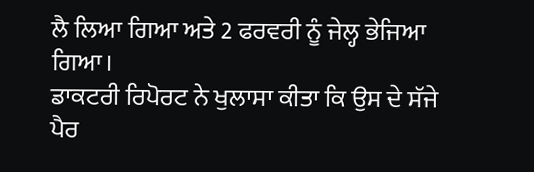ਲੈ ਲਿਆ ਗਿਆ ਅਤੇ 2 ਫਰਵਰੀ ਨੂੰ ਜੇਲ੍ਹ ਭੇਜਿਆ ਗਿਆ।
ਡਾਕਟਰੀ ਰਿਪੋਰਟ ਨੇ ਖੁਲਾਸਾ ਕੀਤਾ ਕਿ ਉਸ ਦੇ ਸੱਜੇ ਪੈਰ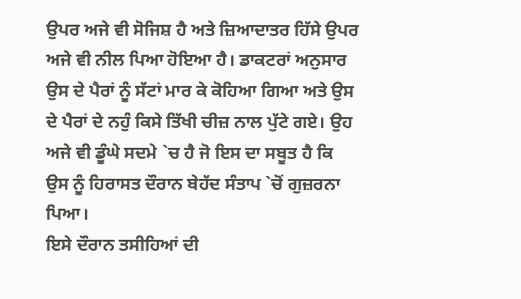ਉਪਰ ਅਜੇ ਵੀ ਸੋਜਿਸ਼ ਹੈ ਅਤੇ ਜ਼ਿਆਦਾਤਰ ਹਿੱਸੇ ਉਪਰ ਅਜੇ ਵੀ ਨੀਲ ਪਿਆ ਹੋਇਆ ਹੈ। ਡਾਕਟਰਾਂ ਅਨੁਸਾਰ ਉਸ ਦੇ ਪੈਰਾਂ ਨੂੰ ਸੱਟਾਂ ਮਾਰ ਕੇ ਕੋਹਿਆ ਗਿਆ ਅਤੇ ਉਸ ਦੇ ਪੈਰਾਂ ਦੇ ਨਹੁੰ ਕਿਸੇ ਤਿੱਖੀ ਚੀਜ਼ ਨਾਲ ਪੁੱਟੇ ਗਏ। ਉਹ ਅਜੇ ਵੀ ਡੂੰਘੇ ਸਦਮੇ `ਚ ਹੈ ਜੋ ਇਸ ਦਾ ਸਬੂਤ ਹੈ ਕਿ ਉਸ ਨੂੰ ਹਿਰਾਸਤ ਦੌਰਾਨ ਬੇਹੱਦ ਸੰਤਾਪ `ਚੋਂ ਗੁਜ਼ਰਨਾ ਪਿਆ।
ਇਸੇ ਦੌਰਾਨ ਤਸੀਹਿਆਂ ਦੀ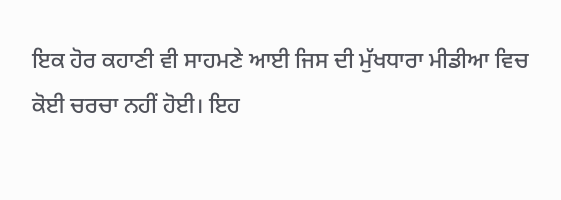ਇਕ ਹੋਰ ਕਹਾਣੀ ਵੀ ਸਾਹਮਣੇ ਆਈ ਜਿਸ ਦੀ ਮੁੱਖਧਾਰਾ ਮੀਡੀਆ ਵਿਚ ਕੋਈ ਚਰਚਾ ਨਹੀਂ ਹੋਈ। ਇਹ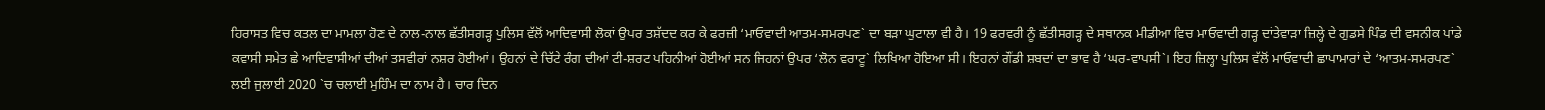ਹਿਰਾਸਤ ਵਿਚ ਕਤਲ ਦਾ ਮਾਮਲਾ ਹੋਣ ਦੇ ਨਾਲ-ਨਾਲ ਛੱਤੀਸਗੜ੍ਹ ਪੁਲਿਸ ਵੱਲੋਂ ਆਦਿਵਾਸੀ ਲੋਕਾਂ ਉਪਰ ਤਸ਼ੱਦਦ ਕਰ ਕੇ ਫਰਜ਼ੀ ‘ਮਾਓਵਾਦੀ ਆਤਮ-ਸਮਰਪਣ` ਦਾ ਬੜਾ ਘੁਟਾਲਾ ਵੀ ਹੈ। 19 ਫਰਵਰੀ ਨੂੰ ਛੱਤੀਸਗੜ੍ਹ ਦੇ ਸਥਾਨਕ ਮੀਡੀਆ ਵਿਚ ਮਾਓਵਾਦੀ ਗੜ੍ਹ ਦਾਂਤੇਵਾੜਾ ਜ਼ਿਲ੍ਹੇ ਦੇ ਗੁਡਸੇ ਪਿੰਡ ਦੀ ਵਸਨੀਕ ਪਾਂਡੇ ਕਵਾਸੀ ਸਮੇਤ ਛੇ ਆਦਿਵਾਸੀਆਂ ਦੀਆਂ ਤਸਵੀਰਾਂ ਨਸ਼ਰ ਹੋਈਆਂ। ਉਹਨਾਂ ਦੇ ਚਿੱਟੇ ਰੰਗ ਦੀਆਂ ਟੀ-ਸ਼ਰਟ ਪਹਿਨੀਆਂ ਹੋਈਆਂ ਸਨ ਜਿਹਨਾਂ ਉਪਰ ‘ਲੋਨ ਵਰਾਟੂ` ਲਿਖਿਆ ਹੋਇਆ ਸੀ। ਇਹਨਾਂ ਗੌਂਡੀ ਸ਼ਬਦਾਂ ਦਾ ਭਾਵ ਹੈ ‘ਘਰ-ਵਾਪਸੀ`। ਇਹ ਜ਼ਿਲ੍ਹਾ ਪੁਲਿਸ ਵੱਲੋਂ ਮਾਓਵਾਦੀ ਛਾਪਾਮਾਰਾਂ ਦੇ ‘ਆਤਮ-ਸਮਰਪਣ` ਲਈ ਜੁਲਾਈ 2020 `ਚ ਚਲਾਈ ਮੁਹਿੰਮ ਦਾ ਨਾਮ ਹੈ। ਚਾਰ ਦਿਨ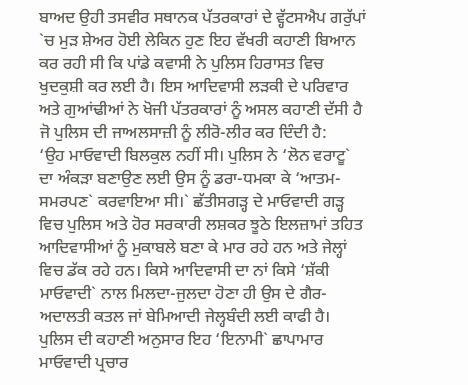ਬਾਅਦ ਉਹੀ ਤਸਵੀਰ ਸਥਾਨਕ ਪੱਤਰਕਾਰਾਂ ਦੇ ਵ੍ਹੱਟਸਐਪ ਗਰੁੱਪਾਂ `ਚ ਮੁੜ ਸ਼ੇਅਰ ਹੋਈ ਲੇਕਿਨ ਹੁਣ ਇਹ ਵੱਖਰੀ ਕਹਾਣੀ ਬਿਆਨ ਕਰ ਰਹੀ ਸੀ ਕਿ ਪਾਂਡੇ ਕਵਾਸੀ ਨੇ ਪੁਲਿਸ ਹਿਰਾਸਤ ਵਿਚ ਖੁਦਕੁਸ਼ੀ ਕਰ ਲਈ ਹੈ। ਇਸ ਆਦਿਵਾਸੀ ਲੜਕੀ ਦੇ ਪਰਿਵਾਰ ਅਤੇ ਗੁਆਂਢੀਆਂ ਨੇ ਖੋਜੀ ਪੱਤਰਕਾਰਾਂ ਨੂੰ ਅਸਲ ਕਹਾਣੀ ਦੱਸੀ ਹੈ ਜੋ ਪੁਲਿਸ ਦੀ ਜਾਅਲਸਾਜ਼ੀ ਨੂੰ ਲੀਰੋ-ਲੀਰ ਕਰ ਦਿੰਦੀ ਹੈ:
‘ਉਹ ਮਾਓਵਾਦੀ ਬਿਲਕੁਲ ਨਹੀਂ ਸੀ। ਪੁਲਿਸ ਨੇ ‘ਲੋਨ ਵਰਾਟੂ` ਦਾ ਅੰਕੜਾ ਬਣਾਉਣ ਲਈ ਉਸ ਨੂੰ ਡਰਾ-ਧਮਕਾ ਕੇ ‘ਆਤਮ-ਸਮਰਪਣ` ਕਰਵਾਇਆ ਸੀ।` ਛੱਤੀਸਗੜ੍ਹ ਦੇ ਮਾਓਵਾਦੀ ਗੜ੍ਹ ਵਿਚ ਪੁਲਿਸ ਅਤੇ ਹੋਰ ਸਰਕਾਰੀ ਲਸ਼ਕਰ ਝੂਠੇ ਇਲਜ਼ਾਮਾਂ ਤਹਿਤ ਆਦਿਵਾਸੀਆਂ ਨੂੰ ਮੁਕਾਬਲੇ ਬਣਾ ਕੇ ਮਾਰ ਰਹੇ ਹਨ ਅਤੇ ਜੇਲ੍ਹਾਂ ਵਿਚ ਡੱਕ ਰਹੇ ਹਨ। ਕਿਸੇ ਆਦਿਵਾਸੀ ਦਾ ਨਾਂ ਕਿਸੇ ‘ਸ਼ੱਕੀ ਮਾਓਵਾਦੀ` ਨਾਲ ਮਿਲਦਾ-ਜੁਲਦਾ ਹੋਣਾ ਹੀ ਉਸ ਦੇ ਗੈਰ-ਅਦਾਲਤੀ ਕਤਲ ਜਾਂ ਬੇਮਿਆਦੀ ਜੇਲ੍ਹਬੰਦੀ ਲਈ ਕਾਫੀ ਹੈ।
ਪੁਲਿਸ ਦੀ ਕਹਾਣੀ ਅਨੁਸਾਰ ਇਹ ‘ਇਨਾਮੀ` ਛਾਪਾਮਾਰ ਮਾਓਵਾਦੀ ਪ੍ਰਚਾਰ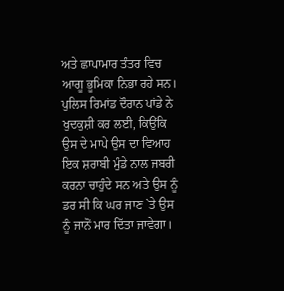ਅਤੇ ਛਾਪਾਮਾਰ ਤੰਤਰ ਵਿਚ ਆਗੂ ਭੂਮਿਕਾ ਨਿਭਾ ਰਹੇ ਸਨ। ਪੁਲਿਸ ਰਿਮਾਂਡ ਦੌਰਾਨ ਪਾਂਡੇ ਨੇ ਖੁਦਕੁਸ਼ੀ ਕਰ ਲਈ, ਕਿਉਂਕਿ ਉਸ ਦੇ ਮਾਪੇ ਉਸ ਦਾ ਵਿਆਹ ਇਕ ਸ਼ਰਾਬੀ ਮੁੰਡੇ ਨਾਲ ਜਬਰੀ ਕਰਨਾ ਚਾਹੁੰਦੇ ਸਨ ਅਤੇ ਉਸ ਨੂੰ ਡਰ ਸੀ ਕਿ ਘਰ ਜਾਣ `ਤੇ ਉਸ ਨੂੰ ਜਾਨੋਂ ਮਾਰ ਦਿੱਤਾ ਜਾਵੇਗਾ।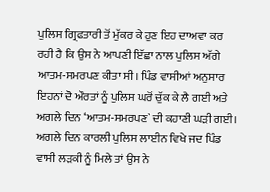ਪੁਲਿਸ ਗ੍ਰਿਫਤਾਰੀ ਤੋਂ ਮੁੱਕਰ ਕੇ ਹੁਣ ਇਹ ਦਾਅਵਾ ਕਰ ਰਹੀ ਹੈ ਕਿ ਉਸ ਨੇ ਆਪਣੀ ਇੱਛਾ ਨਾਲ ਪੁਲਿਸ ਅੱਗੇ ਆਤਮ-ਸਮਰਪਣ ਕੀਤਾ ਸੀ। ਪਿੰਡ ਵਾਸੀਆਂ ਅਨੁਸਾਰ ਇਹਨਾਂ ਦੋ ਔਰਤਾਂ ਨੂੰ ਪੁਲਿਸ ਘਰੋਂ ਚੁੱਕ ਕੇ ਲੈ ਗਈ ਅਤੇ ਅਗਲੇ ਦਿਨ ‘ਆਤਮ-ਸਮਰਪਣ` ਦੀ ਕਹਾਣੀ ਘੜੀ ਗਈ। ਅਗਲੇ ਦਿਨ ਕਾਰਲੀ ਪੁਲਿਸ ਲਾਈਨ ਵਿਖੇ ਜਦ ਪਿੰਡ ਵਾਸੀ ਲੜਕੀ ਨੂੰ ਮਿਲੇ ਤਾਂ ਉਸ ਨੇ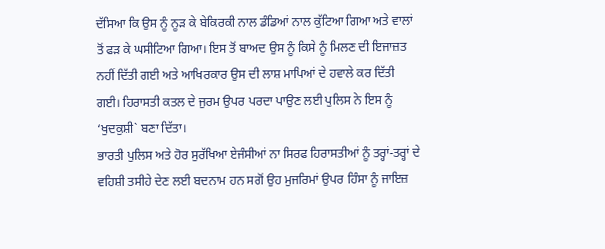ਦੱਸਿਆ ਕਿ ਉਸ ਨੂੰ ਨੂੜ ਕੇ ਬੇਕਿਰਕੀ ਨਾਲ ਡੰਡਿਆਂ ਨਾਲ ਕੁੱਟਿਆ ਗਿਆ ਅਤੇ ਵਾਲਾਂ ਤੋਂ ਫੜ ਕੇ ਘਸੀਟਿਆ ਗਿਆ। ਇਸ ਤੋਂ ਬਾਅਦ ਉਸ ਨੂੰ ਕਿਸੇ ਨੂੰ ਮਿਲਣ ਦੀ ਇਜਾਜ਼ਤ ਨਹੀਂ ਦਿੱਤੀ ਗਈ ਅਤੇ ਆਖਿਰਕਾਰ ਉਸ ਦੀ ਲਾਸ਼ ਮਾਪਿਆਂ ਦੇ ਹਵਾਲੇ ਕਰ ਦਿੱਤੀ ਗਈ। ਹਿਰਾਸਤੀ ਕਤਲ ਦੇ ਜੁਰਮ ਉਪਰ ਪਰਦਾ ਪਾਉਣ ਲਈ ਪੁਲਿਸ ਨੇ ਇਸ ਨੂੰ ‘ਖੁਦਕੁਸ਼ੀ` ਬਣਾ ਦਿੱਤਾ।
ਭਾਰਤੀ ਪੁਲਿਸ ਅਤੇ ਹੋਰ ਸੁਰੱਖਿਆ ਏਜੰਸੀਆਂ ਨਾ ਸਿਰਫ ਹਿਰਾਸਤੀਆਂ ਨੂੰ ਤਰ੍ਹਾਂ-ਤਰ੍ਹਾਂ ਦੇ ਵਹਿਸ਼ੀ ਤਸੀਹੇ ਦੇਣ ਲਈ ਬਦਨਾਮ ਹਨ ਸਗੋਂ ਉਹ ਮੁਜਰਿਮਾਂ ਉਪਰ ਹਿੰਸਾ ਨੂੰ ਜਾਇਜ਼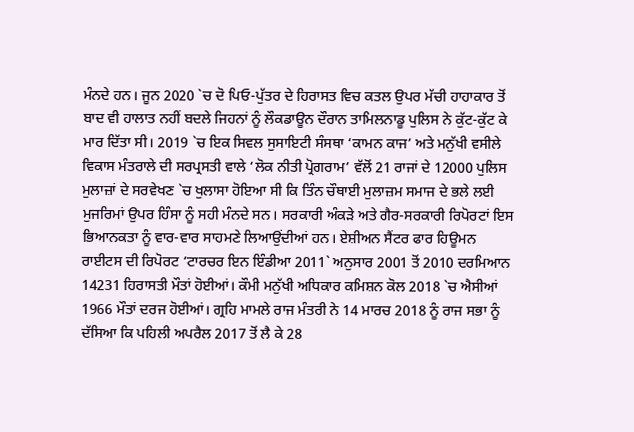ਮੰਨਦੇ ਹਨ। ਜੂਨ 2020 `ਚ ਦੋ ਪਿਓ-ਪੁੱਤਰ ਦੇ ਹਿਰਾਸਤ ਵਿਚ ਕਤਲ ਉਪਰ ਮੱਚੀ ਹਾਹਾਕਾਰ ਤੋਂ ਬਾਦ ਵੀ ਹਾਲਾਤ ਨਹੀਂ ਬਦਲੇ ਜਿਹਨਾਂ ਨੂੰ ਲੌਕਡਾਊਨ ਦੌਰਾਨ ਤਾਮਿਲਨਾਡੂ ਪੁਲਿਸ ਨੇ ਕੁੱਟ-ਕੁੱਟ ਕੇ ਮਾਰ ਦਿੱਤਾ ਸੀ। 2019 `ਚ ਇਕ ਸਿਵਲ ਸੁਸਾਇਟੀ ਸੰਸਥਾ ‘ਕਾਮਨ ਕਾਜ’ ਅਤੇ ਮਨੁੱਖੀ ਵਸੀਲੇ ਵਿਕਾਸ ਮੰਤਰਾਲੇ ਦੀ ਸਰਪ੍ਰਸਤੀ ਵਾਲੇ ‘ਲੋਕ ਨੀਤੀ ਪ੍ਰੋਗਰਾਮ’ ਵੱਲੋਂ 21 ਰਾਜਾਂ ਦੇ 12000 ਪੁਲਿਸ ਮੁਲਾਜ਼ਾਂ ਦੇ ਸਰਵੇਖਣ `ਚ ਖੁਲਾਸਾ ਹੋਇਆ ਸੀ ਕਿ ਤਿੰਨ ਚੌਥਾਈ ਮੁਲਾਜ਼ਮ ਸਮਾਜ ਦੇ ਭਲੇ ਲਈ ਮੁਜਰਿਮਾਂ ਉਪਰ ਹਿੰਸਾ ਨੂੰ ਸਹੀ ਮੰਨਦੇ ਸਨ। ਸਰਕਾਰੀ ਅੰਕੜੇ ਅਤੇ ਗੈਰ-ਸਰਕਾਰੀ ਰਿਪੋਰਟਾਂ ਇਸ ਭਿਆਨਕਤਾ ਨੂੰ ਵਾਰ-ਵਾਰ ਸਾਹਮਣੇ ਲਿਆਉਂਦੀਆਂ ਹਨ। ਏਸ਼ੀਅਨ ਸੈਂਟਰ ਫਾਰ ਹਿਊਮਨ ਰਾਈਟਸ ਦੀ ਰਿਪੋਰਟ ‘ਟਾਰਚਰ ਇਨ ਇੰਡੀਆ 2011` ਅਨੁਸਾਰ 2001 ਤੋਂ 2010 ਦਰਮਿਆਨ 14231 ਹਿਰਾਸਤੀ ਮੌਤਾਂ ਹੋਈਆਂ। ਕੌਮੀ ਮਨੁੱਖੀ ਅਧਿਕਾਰ ਕਮਿਸ਼ਨ ਕੋਲ 2018 `ਚ ਐਸੀਆਂ 1966 ਮੌਤਾਂ ਦਰਜ ਹੋਈਆਂ। ਗ੍ਰਹਿ ਮਾਮਲੇ ਰਾਜ ਮੰਤਰੀ ਨੇ 14 ਮਾਰਚ 2018 ਨੂੰ ਰਾਜ ਸਭਾ ਨੂੰ ਦੱਸਿਆ ਕਿ ਪਹਿਲੀ ਅਪਰੈਲ 2017 ਤੋਂ ਲੈ ਕੇ 28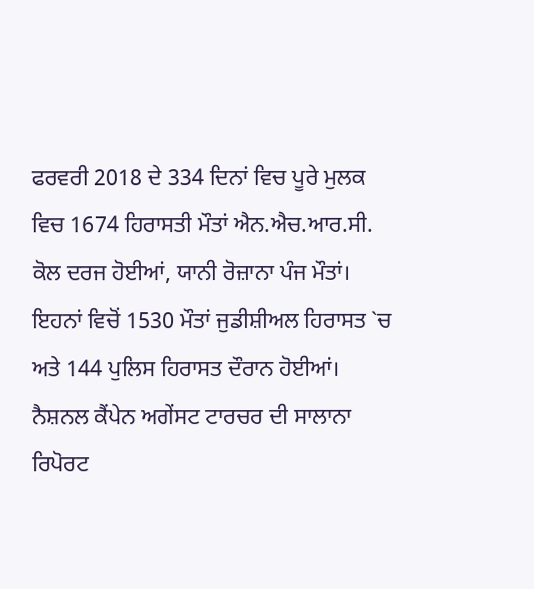ਫਰਵਰੀ 2018 ਦੇ 334 ਦਿਨਾਂ ਵਿਚ ਪੂਰੇ ਮੁਲਕ ਵਿਚ 1674 ਹਿਰਾਸਤੀ ਮੌਤਾਂ ਐਨ.ਐਚ.ਆਰ.ਸੀ. ਕੋਲ ਦਰਜ ਹੋਈਆਂ, ਯਾਨੀ ਰੋਜ਼ਾਨਾ ਪੰਜ ਮੌਤਾਂ। ਇਹਨਾਂ ਵਿਚੋਂ 1530 ਮੌਤਾਂ ਜੁਡੀਸ਼ੀਅਲ ਹਿਰਾਸਤ `ਚ ਅਤੇ 144 ਪੁਲਿਸ ਹਿਰਾਸਤ ਦੌਰਾਨ ਹੋਈਆਂ। ਨੈਸ਼ਨਲ ਕੈਂਪੇਨ ਅਗੇਂਸਟ ਟਾਰਚਰ ਦੀ ਸਾਲਾਨਾ ਰਿਪੋਰਟ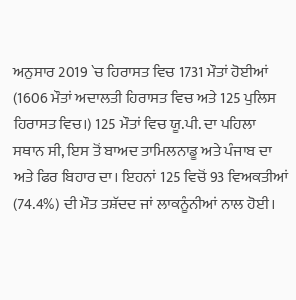ਅਨੁਸਾਰ 2019 `ਚ ਹਿਰਾਸਤ ਵਿਚ 1731 ਮੌਤਾਂ ਹੋਈਆਂ (1606 ਮੌਤਾਂ ਅਦਾਲਤੀ ਹਿਰਾਸਤ ਵਿਚ ਅਤੇ 125 ਪੁਲਿਸ ਹਿਰਾਸਤ ਵਿਚ।) 125 ਮੌਤਾਂ ਵਿਚ ਯੂ.ਪੀ. ਦਾ ਪਹਿਲਾ ਸਥਾਨ ਸੀ, ਇਸ ਤੋਂ ਬਾਅਦ ਤਾਮਿਲਨਾਡੂ ਅਤੇ ਪੰਜਾਬ ਦਾ ਅਤੇ ਫਿਰ ਬਿਹਾਰ ਦਾ। ਇਹਨਾਂ 125 ਵਿਚੋਂ 93 ਵਿਅਕਤੀਆਂ (74.4%) ਦੀ ਮੌਤ ਤਸ਼ੱਦਦ ਜਾਂ ਲਾਕਨੂੰਨੀਆਂ ਨਾਲ ਹੋਈ।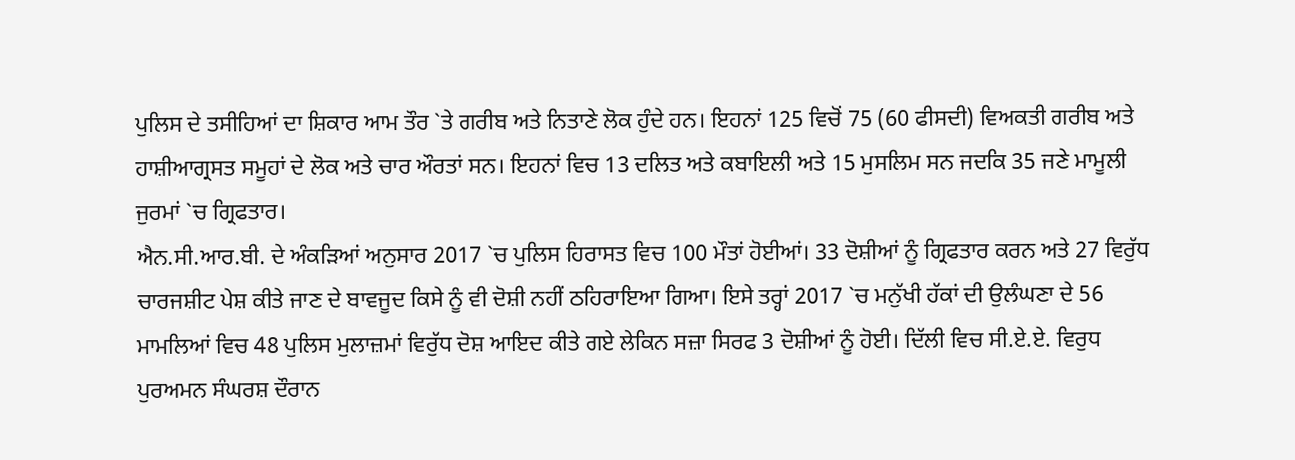ਪੁਲਿਸ ਦੇ ਤਸੀਹਿਆਂ ਦਾ ਸ਼ਿਕਾਰ ਆਮ ਤੌਰ `ਤੇ ਗਰੀਬ ਅਤੇ ਨਿਤਾਣੇ ਲੋਕ ਹੁੰਦੇ ਹਨ। ਇਹਨਾਂ 125 ਵਿਚੋਂ 75 (60 ਫੀਸਦੀ) ਵਿਅਕਤੀ ਗਰੀਬ ਅਤੇ ਹਾਸ਼ੀਆਗ੍ਰਸਤ ਸਮੂਹਾਂ ਦੇ ਲੋਕ ਅਤੇ ਚਾਰ ਔਰਤਾਂ ਸਨ। ਇਹਨਾਂ ਵਿਚ 13 ਦਲਿਤ ਅਤੇ ਕਬਾਇਲੀ ਅਤੇ 15 ਮੁਸਲਿਮ ਸਨ ਜਦਕਿ 35 ਜਣੇ ਮਾਮੂਲੀ ਜੁਰਮਾਂ `ਚ ਗ੍ਰਿਫਤਾਰ।
ਐਨ.ਸੀ.ਆਰ.ਬੀ. ਦੇ ਅੰਕੜਿਆਂ ਅਨੁਸਾਰ 2017 `ਚ ਪੁਲਿਸ ਹਿਰਾਸਤ ਵਿਚ 100 ਮੌਤਾਂ ਹੋਈਆਂ। 33 ਦੋਸ਼ੀਆਂ ਨੂੰ ਗ੍ਰਿਫਤਾਰ ਕਰਨ ਅਤੇ 27 ਵਿਰੁੱਧ ਚਾਰਜਸ਼ੀਟ ਪੇਸ਼ ਕੀਤੇ ਜਾਣ ਦੇ ਬਾਵਜੂਦ ਕਿਸੇ ਨੂੰ ਵੀ ਦੋਸ਼ੀ ਨਹੀਂ ਠਹਿਰਾਇਆ ਗਿਆ। ਇਸੇ ਤਰ੍ਹਾਂ 2017 `ਚ ਮਨੁੱਖੀ ਹੱਕਾਂ ਦੀ ਉਲੰਘਣਾ ਦੇ 56 ਮਾਮਲਿਆਂ ਵਿਚ 48 ਪੁਲਿਸ ਮੁਲਾਜ਼ਮਾਂ ਵਿਰੁੱਧ ਦੋਸ਼ ਆਇਦ ਕੀਤੇ ਗਏ ਲੇਕਿਨ ਸਜ਼ਾ ਸਿਰਫ 3 ਦੋਸ਼ੀਆਂ ਨੂੰ ਹੋਈ। ਦਿੱਲੀ ਵਿਚ ਸੀ.ਏ.ਏ. ਵਿਰੁਧ ਪੁਰਅਮਨ ਸੰਘਰਸ਼ ਦੌਰਾਨ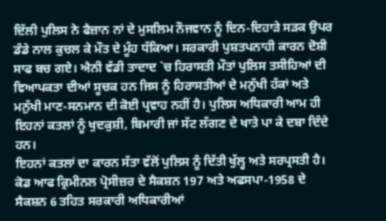ਦਿੱਲੀ ਪੁਲਿਸ ਨੇ ਫੈਜ਼ਾਨ ਨਾਂ ਦੇ ਮੁਸਲਿਮ ਨੌਜਵਾਨ ਨੂੰ ਦਿਨ-ਦਿਹਾੜੇ ਸੜਕ ਉਪਰ ਡੰਡੇ ਨਾਲ ਕੁਚਲ ਕੇ ਮੌਤ ਦੇ ਮੂੰਹ ਧੱਕਿਆ। ਸਰਕਾਰੀ ਪੁਸ਼ਤਪਨਾਹੀ ਕਾਰਨ ਦੋਸ਼ੀ ਸਾਫ ਬਚ ਗਏ। ਐਨੀ ਵੱਡੀ ਤਾਦਾਦ `ਚ ਹਿਰਾਸਤੀ ਮੌਤਾਂ ਪੁਲਿਸ ਤਸੀਹਿਆਂ ਦੀ ਵਿਆਪਕਤਾ ਦੀਆਂ ਸੂਚਕ ਹਨ ਜਿਸ ਨੂੰ ਹਿਰਾਸਤੀਆਂ ਦੇ ਮਨੁੱਖੀ ਹੱਕਾਂ ਅਤੇ ਮਨੁੱਖੀ ਮਾਣ-ਸਨਮਾਨ ਦੀ ਕੋਈ ਪ੍ਰਵਾਹ ਨਹੀਂ ਹੈ। ਪੁਲਿਸ ਅਧਿਕਾਰੀ ਆਮ ਹੀ ਇਹਨਾਂ ਕਤਲਾਂ ਨੂੰ ਖੁਦਕੁਸ਼ੀ, ਬਿਮਾਰੀ ਜਾਂ ਸੱਟ ਲੱਗਣ ਦੇ ਖਾਤੇ ਪਾ ਕੇ ਦਬਾ ਦਿੰਦੇ ਹਨ।
ਇਹਨਾਂ ਕਤਲਾਂ ਦਾ ਕਾਰਨ ਸੱਤਾ ਵੱਲੋਂ ਪੁਲਿਸ ਨੂੰ ਦਿੱਤੀ ਖੁੱਲ੍ਹ ਅਤੇ ਸਰਪ੍ਰਸਤੀ ਹੈ। ਕੋਡ ਆਫ ਕ੍ਰਿਮੀਨਲ ਪ੍ਰੋਸੀਜ਼ਰ ਦੇ ਸੈਕਸ਼ਨ 197 ਅਤੇ ਅਫਸਪਾ-1958 ਦੇ ਸੈਕਸ਼ਨ 6 ਤਹਿਤ ਸਰਕਾਰੀ ਅਧਿਕਾਰੀਆਂ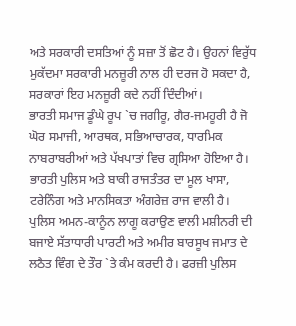ਅਤੇ ਸਰਕਾਰੀ ਦਸਤਿਆਂ ਨੂੰ ਸਜ਼ਾ ਤੋਂ ਛੋਟ ਹੈ। ਉਹਨਾਂ ਵਿਰੁੱਧ ਮੁਕੱਦਮਾ ਸਰਕਾਰੀ ਮਨਜ਼ੂਰੀ ਨਾਲ ਹੀ ਦਰਜ ਹੋ ਸਕਦਾ ਹੈ, ਸਰਕਾਰਾਂ ਇਹ ਮਨਜ਼ੂਰੀ ਕਦੇ ਨਹੀਂ ਦਿੰਦੀਆਂ।
ਭਾਰਤੀ ਸਮਾਜ ਡੂੰਘੇ ਰੂਪ `ਚ ਜਗੀਰੂ, ਗੈਰ-ਜਮਹੂਰੀ ਹੈ ਜੋ ਘੋਰ ਸਮਾਜੀ, ਆਰਥਕ, ਸਭਿਆਚਾਰਕ, ਧਾਰਮਿਕ ਨਾਬਰਾਬਰੀਆਂ ਅਤੇ ਪੱਖਪਾਤਾਂ ਵਿਚ ਗ੍ਰਸਿਆ ਹੋਇਆ ਹੈ। ਭਾਰਤੀ ਪੁਲਿਸ ਅਤੇ ਬਾਕੀ ਰਾਜਤੰਤਰ ਦਾ ਮੂਲ ਖਾਸਾ, ਟਰੇਨਿੰਗ ਅਤੇ ਮਾਨਸਿਕਤਾ ਅੰਗਰੇਜ਼ ਰਾਜ ਵਾਲੀ ਹੈ। ਪੁਲਿਸ ਅਮਨ-ਕਾਨੂੰਨ ਲਾਗੂ ਕਰਾਉਣ ਵਾਲੀ ਮਸ਼ੀਨਰੀ ਦੀ ਬਜਾਏ ਸੱਤਾਧਾਰੀ ਪਾਰਟੀ ਅਤੇ ਅਮੀਰ ਬਾਰਸੂਖ ਜਮਾਤ ਦੇ ਲਠੈਤ ਵਿੰਗ ਦੇ ਤੌਰ `ਤੇ ਕੰਮ ਕਰਦੀ ਹੈ। ਫਰਜ਼ੀ ਪੁਲਿਸ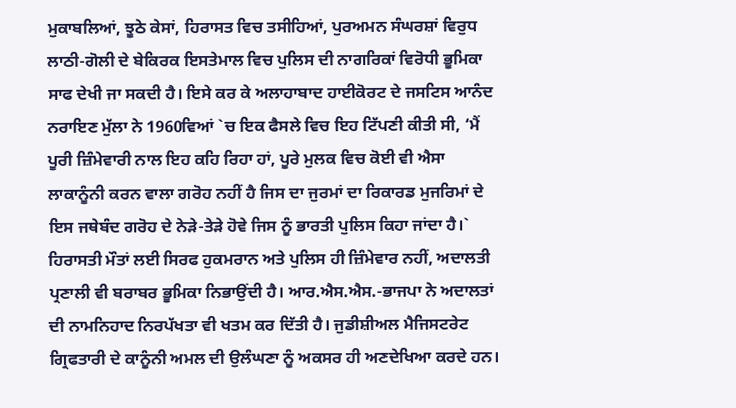ਮੁਕਾਬਲਿਆਂ, ਝੂਠੇ ਕੇਸਾਂ, ਹਿਰਾਸਤ ਵਿਚ ਤਸੀਹਿਆਂ, ਪੁਰਅਮਨ ਸੰਘਰਸ਼ਾਂ ਵਿਰੁਧ ਲਾਠੀ-ਗੋਲੀ ਦੇ ਬੇਕਿਰਕ ਇਸਤੇਮਾਲ ਵਿਚ ਪੁਲਿਸ ਦੀ ਨਾਗਰਿਕਾਂ ਵਿਰੋਧੀ ਭੂਮਿਕਾ ਸਾਫ ਦੇਖੀ ਜਾ ਸਕਦੀ ਹੈ। ਇਸੇ ਕਰ ਕੇ ਅਲਾਹਾਬਾਦ ਹਾਈਕੋਰਟ ਦੇ ਜਸਟਿਸ ਆਨੰਦ ਨਰਾਇਣ ਮੁੱਲਾ ਨੇ 1960ਵਿਆਂ `ਚ ਇਕ ਫੈਸਲੇ ਵਿਚ ਇਹ ਟਿੱਪਣੀ ਕੀਤੀ ਸੀ, ‘ਮੈਂ ਪੂਰੀ ਜ਼ਿੰਮੇਵਾਰੀ ਨਾਲ ਇਹ ਕਹਿ ਰਿਹਾ ਹਾਂ, ਪੂਰੇ ਮੁਲਕ ਵਿਚ ਕੋਈ ਵੀ ਐਸਾ ਲਾਕਾਨੂੰਨੀ ਕਰਨ ਵਾਲਾ ਗਰੋਹ ਨਹੀਂ ਹੈ ਜਿਸ ਦਾ ਜੁਰਮਾਂ ਦਾ ਰਿਕਾਰਡ ਮੁਜਰਿਮਾਂ ਦੇ ਇਸ ਜਥੇਬੰਦ ਗਰੋਹ ਦੇ ਨੇੜੇ-ਤੇੜੇ ਹੋਵੇ ਜਿਸ ਨੂੰ ਭਾਰਤੀ ਪੁਲਿਸ ਕਿਹਾ ਜਾਂਦਾ ਹੈ।`
ਹਿਰਾਸਤੀ ਮੌਤਾਂ ਲਈ ਸਿਰਫ ਹੁਕਮਰਾਨ ਅਤੇ ਪੁਲਿਸ ਹੀ ਜ਼ਿੰਮੇਵਾਰ ਨਹੀਂ, ਅਦਾਲਤੀ ਪ੍ਰਣਾਲੀ ਵੀ ਬਰਾਬਰ ਭੂਮਿਕਾ ਨਿਭਾਉਂਦੀ ਹੈ। ਆਰ.ਐਸ.ਐਸ.-ਭਾਜਪਾ ਨੇ ਅਦਾਲਤਾਂ ਦੀ ਨਾਮਨਿਹਾਦ ਨਿਰਪੱਖਤਾ ਵੀ ਖਤਮ ਕਰ ਦਿੱਤੀ ਹੈ। ਜੁਡੀਸ਼ੀਅਲ ਮੈਜਿਸਟਰੇਟ ਗ੍ਰਿਫਤਾਰੀ ਦੇ ਕਾਨੂੰਨੀ ਅਮਲ ਦੀ ਉਲੰਘਣਾ ਨੂੰ ਅਕਸਰ ਹੀ ਅਣਦੇਖਿਆ ਕਰਦੇ ਹਨ।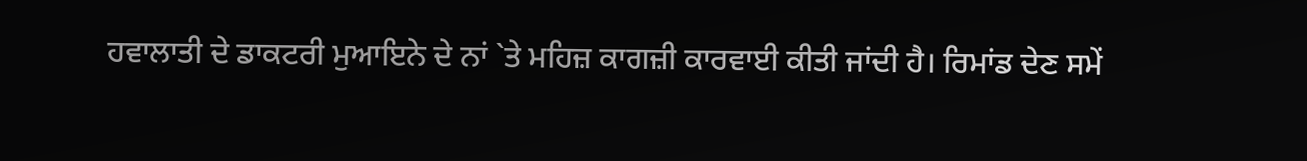ਹਵਾਲਾਤੀ ਦੇ ਡਾਕਟਰੀ ਮੁਆਇਨੇ ਦੇ ਨਾਂ `ਤੇ ਮਹਿਜ਼ ਕਾਗਜ਼ੀ ਕਾਰਵਾਈ ਕੀਤੀ ਜਾਂਦੀ ਹੈ। ਰਿਮਾਂਡ ਦੇਣ ਸਮੇਂ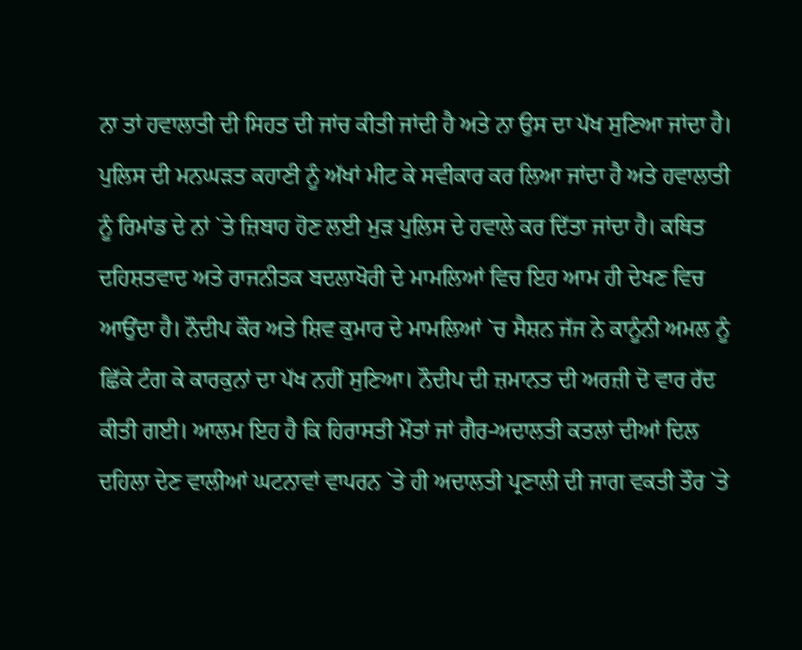ਨਾ ਤਾਂ ਹਵਾਲਾਤੀ ਦੀ ਸਿਹਤ ਦੀ ਜਾਂਚ ਕੀਤੀ ਜਾਂਦੀ ਹੈ ਅਤੇ ਨਾ ਉਸ ਦਾ ਪੱਖ ਸੁਣਿਆ ਜਾਂਦਾ ਹੈ। ਪੁਲਿਸ ਦੀ ਮਨਘੜਤ ਕਹਾਣੀ ਨੂੰ ਅੱਖਾਂ ਮੀਟ ਕੇ ਸਵੀਕਾਰ ਕਰ ਲਿਆ ਜਾਂਦਾ ਹੈ ਅਤੇ ਹਵਾਲਾਤੀ ਨੂੰ ਰਿਮਾਂਡ ਦੇ ਨਾਂ `ਤੇ ਜ਼ਿਬਾਹ ਹੋਣ ਲਈ ਮੁੜ ਪੁਲਿਸ ਦੇ ਹਵਾਲੇ ਕਰ ਦਿੱਤਾ ਜਾਂਦਾ ਹੈ। ਕਥਿਤ ਦਹਿਸ਼ਤਵਾਦ ਅਤੇ ਰਾਜਨੀਤਕ ਬਦਲਾਖੋਰੀ ਦੇ ਮਾਮਲਿਆਂ ਵਿਚ ਇਹ ਆਮ ਹੀ ਦੇਖਣ ਵਿਚ ਆਉਂਦਾ ਹੈ। ਨੌਦੀਪ ਕੌਰ ਅਤੇ ਸ਼ਿਵ ਕੁਮਾਰ ਦੇ ਮਾਮਲਿਆਂ `ਚ ਸੈਸ਼ਨ ਜੱਜ ਨੇ ਕਾਨੂੰਨੀ ਅਮਲ ਨੂੰ ਛਿੱਕੇ ਟੰਗ ਕੇ ਕਾਰਕੁਨਾਂ ਦਾ ਪੱਖ ਨਹੀਂ ਸੁਣਿਆ। ਨੌਦੀਪ ਦੀ ਜ਼ਮਾਨਤ ਦੀ ਅਰਜ਼ੀ ਦੋ ਵਾਰ ਰੱਦ ਕੀਤੀ ਗਈ। ਆਲਮ ਇਹ ਹੈ ਕਿ ਹਿਰਾਸਤੀ ਮੌਤਾਂ ਜਾਂ ਗੈਰ-ਅਦਾਲਤੀ ਕਤਲਾਂ ਦੀਆਂ ਦਿਲ ਦਹਿਲਾ ਦੇਣ ਵਾਲੀਆਂ ਘਟਨਾਵਾਂ ਵਾਪਰਨ `ਤੇ ਹੀ ਅਦਾਲਤੀ ਪ੍ਰਣਾਲੀ ਦੀ ਜਾਗ ਵਕਤੀ ਤੌਰ `ਤੇ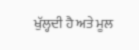ਖੁੱਲ੍ਹਦੀ ਹੈ ਅਤੇ ਮੂਲ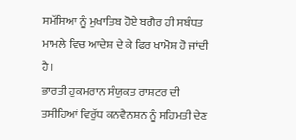ਸਮੱਸਿਆ ਨੂੰ ਮੁਖਾਤਿਬ ਹੋਏ ਬਗੈਰ ਹੀ ਸਬੰਧਤ ਮਾਮਲੇ ਵਿਚ ਆਦੇਸ਼ ਦੇ ਕੇ ਫਿਰ ਖਾਮੋਸ਼ ਹੋ ਜਾਂਦੀ ਹੈ।
ਭਾਰਤੀ ਹੁਕਮਰਾਨ ਸੰਯੁਕਤ ਰਾਸ਼ਟਰ ਦੀ ਤਸੀਹਿਆਂ ਵਿਰੁੱਧ ਕਨਵੈਨਸ਼ਨ ਨੂੰ ਸਹਿਮਤੀ ਦੇਣ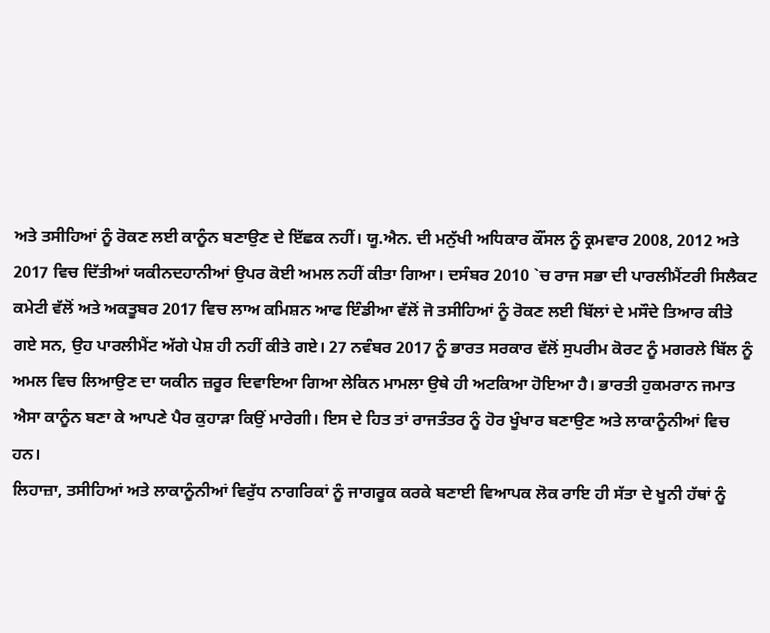ਅਤੇ ਤਸੀਹਿਆਂ ਨੂੰ ਰੋਕਣ ਲਈ ਕਾਨੂੰਨ ਬਣਾਉਣ ਦੇ ਇੱਛਕ ਨਹੀਂ। ਯੂ.ਐਨ. ਦੀ ਮਨੁੱਖੀ ਅਧਿਕਾਰ ਕੌਂਸਲ ਨੂੰ ਕ੍ਰਮਵਾਰ 2008, 2012 ਅਤੇ 2017 ਵਿਚ ਦਿੱਤੀਆਂ ਯਕੀਨਦਹਾਨੀਆਂ ਉਪਰ ਕੋਈ ਅਮਲ ਨਹੀਂ ਕੀਤਾ ਗਿਆ। ਦਸੰਬਰ 2010 `ਚ ਰਾਜ ਸਭਾ ਦੀ ਪਾਰਲੀਮੈਂਟਰੀ ਸਿਲੈਕਟ ਕਮੇਟੀ ਵੱਲੋਂ ਅਤੇ ਅਕਤੂਬਰ 2017 ਵਿਚ ਲਾਅ ਕਮਿਸ਼ਨ ਆਫ ਇੰਡੀਆ ਵੱਲੋਂ ਜੋ ਤਸੀਹਿਆਂ ਨੂੰ ਰੋਕਣ ਲਈ ਬਿੱਲਾਂ ਦੇ ਮਸੌਦੇ ਤਿਆਰ ਕੀਤੇ ਗਏ ਸਨ, ਉਹ ਪਾਰਲੀਮੈਂਟ ਅੱਗੇ ਪੇਸ਼ ਹੀ ਨਹੀਂ ਕੀਤੇ ਗਏ। 27 ਨਵੰਬਰ 2017 ਨੂੰ ਭਾਰਤ ਸਰਕਾਰ ਵੱਲੋਂ ਸੁਪਰੀਮ ਕੋਰਟ ਨੂੰ ਮਗਰਲੇ ਬਿੱਲ ਨੂੰ ਅਮਲ ਵਿਚ ਲਿਆਉਣ ਦਾ ਯਕੀਨ ਜ਼ਰੂਰ ਦਿਵਾਇਆ ਗਿਆ ਲੇਕਿਨ ਮਾਮਲਾ ਉਥੇ ਹੀ ਅਟਕਿਆ ਹੋਇਆ ਹੈ। ਭਾਰਤੀ ਹੁਕਮਰਾਨ ਜਮਾਤ ਐਸਾ ਕਾਨੂੰਨ ਬਣਾ ਕੇ ਆਪਣੇ ਪੈਰ ਕੁਹਾੜਾ ਕਿਉਂ ਮਾਰੇਗੀ। ਇਸ ਦੇ ਹਿਤ ਤਾਂ ਰਾਜਤੰਤਰ ਨੂੰ ਹੋਰ ਖੂੰਖਾਰ ਬਣਾਉਣ ਅਤੇ ਲਾਕਾਨੂੰਨੀਆਂ ਵਿਚ ਹਨ।
ਲਿਹਾਜ਼ਾ, ਤਸੀਹਿਆਂ ਅਤੇ ਲਾਕਾਨੂੰਨੀਆਂ ਵਿਰੁੱਧ ਨਾਗਰਿਕਾਂ ਨੂੰ ਜਾਗਰੂਕ ਕਰਕੇ ਬਣਾਈ ਵਿਆਪਕ ਲੋਕ ਰਾਇ ਹੀ ਸੱਤਾ ਦੇ ਖੂਨੀ ਹੱਥਾਂ ਨੂੰ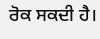ਰੋਕ ਸਕਦੀ ਹੈ।